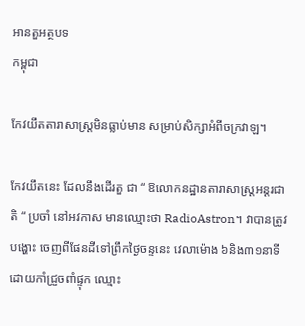អានតួអត្ថបទ
កម្ពុជា

កែវយឹតតារាសាស្ត្រមិនធ្លាប់មាន សម្រាប់សិក្សាអំពីចក្រវាឡ។

កែវយឹតនេះ ដែលនឹងដើរតួ ជា “ ឱលោកនដ្ឋានតារាសាស្ត្រអន្តរជាតិ “ ប្រចាំ នៅអវកាស មានឈ្មោះថា RadioAstron។ វាបានត្រូវបង្ហោះ ចេញពីផែនដីទៅព្រឹកថ្ងៃចន្ទនេះ វេលាម៉ោង ៦និង៣១នាទីដោយកាំជ្រួចពាំផ្ទុក ឈ្មោះ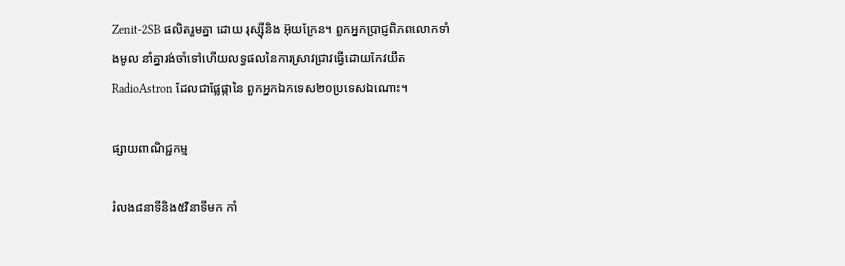Zenit-2SB ផលិតរួមគ្នា ដោយ រុស្ស៊ីនិង អ៊ុយក្រែន។ ពួកអ្នកប្រាជ្ញពិភពលោកទាំងមូល នាំគ្នារង់ចាំទៅហើយលទ្ធផលនៃការស្រាវជ្រាវធ្វើដោយកែវយឹត RadioAstron ដែលជាផ្លែផ្កានៃ ពួកអ្នកឯកទេស២០ប្រទេសឯណោះ។

ផ្សាយពាណិជ្ជកម្ម

រំលង៨នាទីនិង៥វិនាទីមក កាំ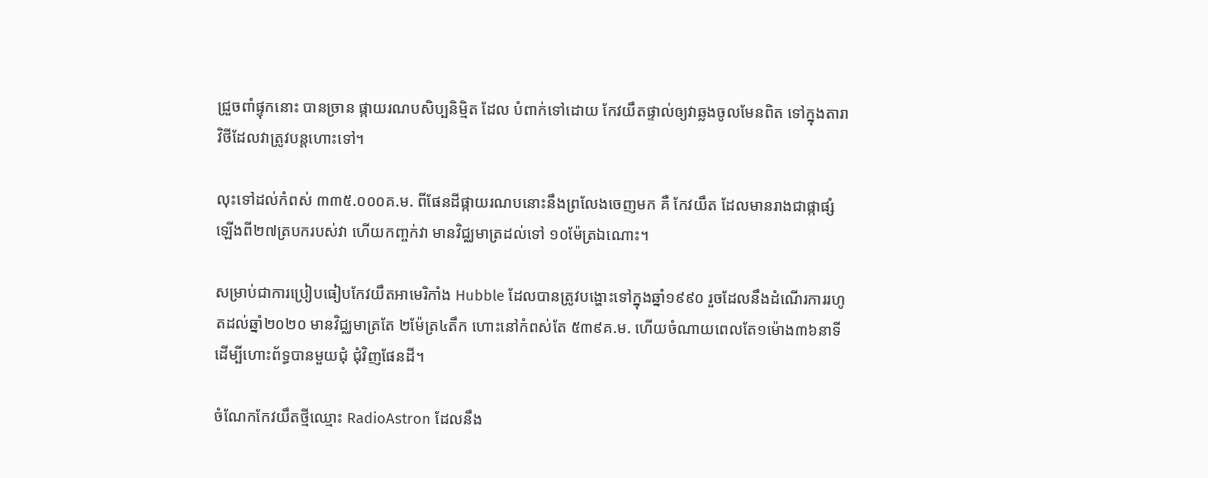ជ្រួចពាំផ្ទុកនោះ បានច្រាន ផ្កាយរណបសិប្បនិមិ្មត ដែល បំពាក់ទៅដោយ កែវយឹតផ្ទាល់ឲ្យវាឆ្លងចូលមែនពិត ទៅក្នុងតារាវិថីដែលវាត្រូវបន្តហោះទៅ។

លុះទៅដល់កំពស់ ៣៣៥.០០០គ.ម. ពីផែនដីផ្កាយរណបនោះនឹងព្រលែងចេញមក គឺ កែវយឹត ដែលមានរាងជាផ្កាផ្សំឡើងពី២៧ត្របករបស់វា ហើយកញ្ចក់វា មានវិជ្ឈមាត្រដល់ទៅ ១០ម៉ែត្រឯណោះ។

សម្រាប់ជាការប្រៀបធៀបកែវយឹតអាមេរិកាំង Hubble ដែលបានត្រូវបង្ហោះទៅក្នុងឆ្នាំ១៩៩០ រួចដែលនឹងដំណើរការរហូតដល់ឆ្នាំ២០២០ មានវិជ្ឈមាត្រតែ ២ម៉ែត្រ៤តឹក ហោះនៅកំពស់តែ ៥៣៩គ.ម. ហើយចំណាយពេលតែ១ម៉ោង៣៦នាទីដើម្បីហោះព័ទ្ធបានមួយជុំ ជុំវិញផែនដី។

ចំណែកកែវយឹតថ្មីឈ្មោះ RadioAstron ដែលនឹង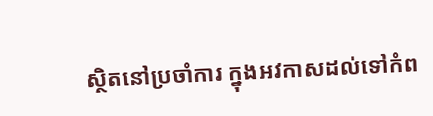ស្ថិតនៅប្រចាំការ ក្នុងអវកាសដល់ទៅកំព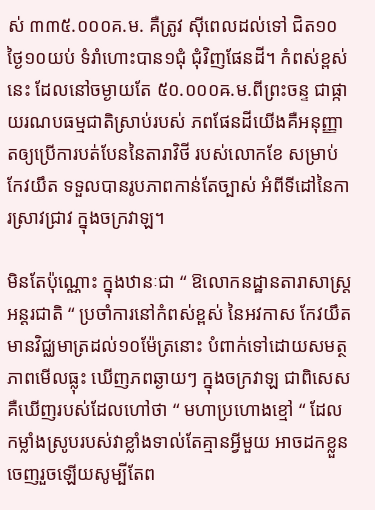ស់ ៣៣៥.០០០គ.ម. គឺត្រូវ ស៊ីពេលដល់ទៅ ជិត១០ថ្ងៃ១០យប់ ទំរាំហោះបាន១ជុំ ជុំវិញផែនដី។ កំពស់ខ្ពស់នេះ ដែលនៅចម្ងាយតែ ៥០.០០០ឝ.ម.ពីព្រះចន្ទ ជាផ្កាយរណបធម្មជាតិស្រាប់របស់ ភពផែនដីយើងគឺអនុញ្ញាតឲ្យប្រើការបត់បែននៃតារាវិថី របស់លោកខែ សម្រាប់កែវយឹត ទទួលបានរូបភាពកាន់តែច្បាស់ អំពីទីដៅនៃការស្រាវជ្រាវ ក្នុងចក្រវាឡ។

មិនតែប៉ុណ្ណោះ ក្នុងឋានៈជា “ ឱលោកនដ្ឋានតារាសាស្ត្រអន្តរជាតិ “ ប្រចាំការនៅកំពស់ខ្ពស់ នៃអវកាស កែវយឹតមានវិជ្ឈមាត្រដល់១០ម៉ែត្រនោះ បំពាក់ទៅដោយសមត្ថភាពមើលធ្លុះ ឃើញភពឆ្ងាយៗ ក្នុងចក្រវាឡ ជាពិសេសគឺឃើញរបស់ដែលហៅថា “ មហាប្រហោងខ្មៅ “ ដែលកម្លាំងស្រូបរបស់វាខ្លាំងទាល់តែគ្មានអ្វីមួយ អាចដកខ្លួនចេញរួចឡើយសូម្បីតែព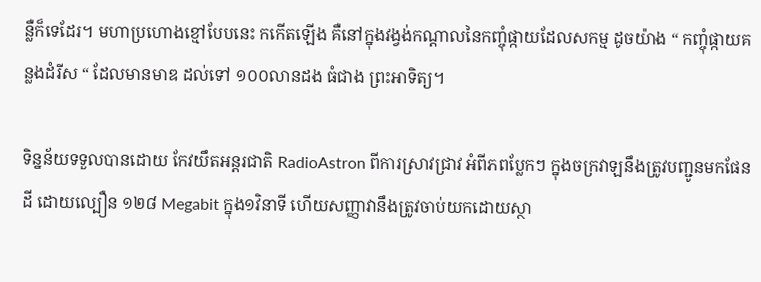ន្លឺក៏ទេដែរ។ មហាប្រហោងខ្មៅបែបនេះ កកើតឡើង គឺនៅក្នុងវង្វង់កណ្តាលនៃកញ្ចុំផ្កាយដែលសកម្ម ដូចយ៉ាង “ កញ្ចុំផ្កាយគន្លងដំរីស “ ដែលមានមាឌ ដល់ទៅ ១០០លានដង ធំជាង ព្រះអាទិត្យ។

ទិន្នន័យទទួលបានដោយ កែវយឹតអន្តរជាតិ RadioAstron ពីការស្រាវជ្រាវ អំពីភពប្លែកៗ ក្នុងចក្រវាឡនឹងត្រូវបញ្ជូនមកផែនដី ដោយល្បឿន ១២៨ Megabit ក្នុង១វិនាទី ហើយសញ្ញាវានឹងត្រូវចាប់យកដោយស្ថា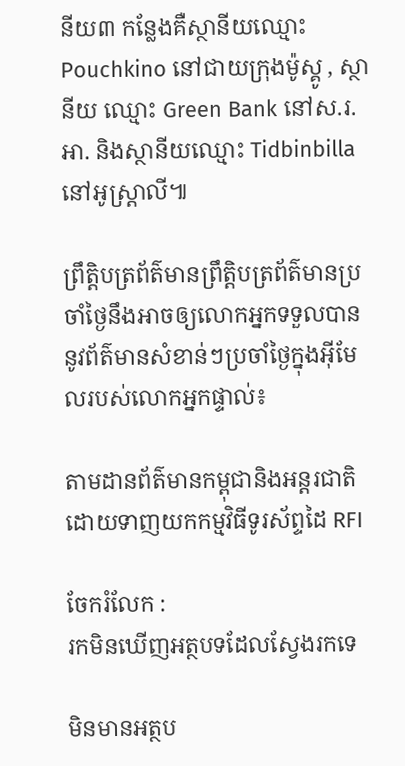នីយ៣ កន្លែងគឺស្ថានីយឈ្មោះ Pouchkino នៅជាយក្រុងម៉ូស្គូ , ស្ថានីយ ឈ្មោះ Green Bank នៅស.រ.អា. និងស្ថានីយឈ្មោះ Tidbinbilla នៅអូស្ត្រាលី៕

ព្រឹត្តិបត្រព័ត៌មានព្រឹត្តិបត្រព័ត៌មានប្រចាំថ្ងៃនឹងអាចឲ្យលោកអ្នកទទួលបាននូវព័ត៌មានសំខាន់ៗប្រចាំថ្ងៃក្នុងអ៊ីមែលរបស់លោកអ្នកផ្ទាល់៖

តាមដានព័ត៌មានកម្ពុជានិងអន្តរជាតិដោយទាញយកកម្មវិធីទូរស័ព្ទដៃ RFI

ចែករំលែក :
រកមិនឃើញអត្ថបទដែលស្វែងរកទេ

មិនមានអត្ថប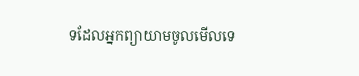ទដែលអ្នកព្យាយាមចូលមើលទេ